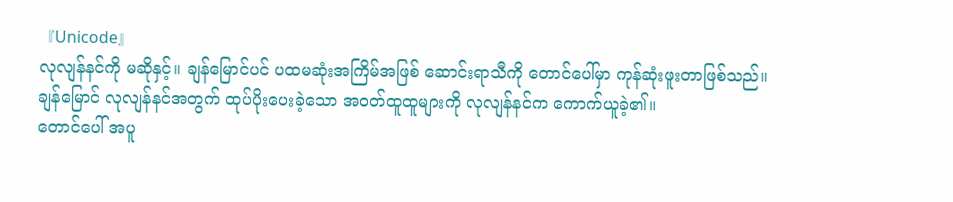『Unicode』
လုလျန်နင်ကို မဆိုနှင့်။ ချန်မြောင်ပင် ပထမဆုံးအကြိမ်အဖြစ် ဆောင်းရာသီကို တောင်ပေါ်မှာ ကုန်ဆုံးဖူးတာဖြစ်သည်။
ချန်မြောင် လုလျန်နင်အတွက် ထုပ်ပိုးပေးခဲ့သော အဝတ်ထူထူများကို လုလျန်နင်က ကောက်ယူခဲ့၏။
တောင်ပေါ် အပူ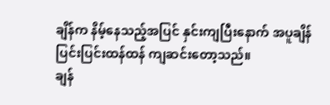ချိန်က နိမ့်နေသည့်အပြင် နှင်းကျပြီးနောက် အပူချိန် ပြင်းပြင်းထန်ထန် ကျဆင်းတော့သည်။
ချန်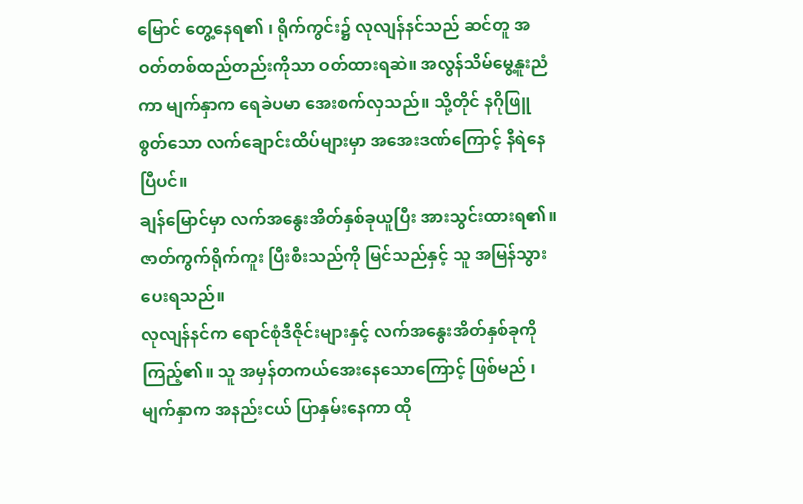မြောင် တွေ့နေရ၏ ၊ ရိုက်ကွင်း၌ လုလျန်နင်သည် ဆင်တူ အဝတ်တစ်ထည်တည်းကိုသာ ဝတ်ထားရဆဲ။ အလွန်သိမ်မွေ့နူးညံကာ မျက်နှာက ရေခဲပမာ အေးစက်လှသည်။ သို့တိုင် နဂိုဖြူစွတ်သော လက်ချောင်းထိပ်များမှာ အအေးဒဏ်ကြောင့် နီရဲနေပြီပင်။
ချန်မြောင်မှာ လက်အနွေးအိတ်နှစ်ခုယူပြီး အားသွင်းထားရ၏။ ဇာတ်ကွက်ရိုက်ကူး ပြီးစီးသည်ကို မြင်သည်နှင့် သူ အမြန်သွားပေးရသည်။
လုလျန်နင်က ရောင်စုံဒီဇိုင်းများနှင့် လက်အနွေးအိတ်နှစ်ခုကို ကြည့်၏။ သူ အမှန်တကယ်အေးနေသောကြောင့် ဖြစ်မည် ၊မျက်နှာက အနည်းငယ် ပြာနှမ်းနေကာ ထို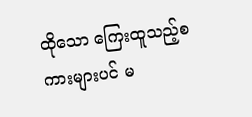ထိုသော ကြေးထူသည့်စကားများပင် မ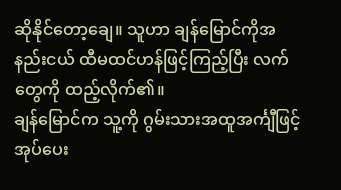ဆိုနိုင်တော့ချေ။ သူဟာ ချန်မြောင်ကိုအနည်းငယ် ထီမထင်ဟန်ဖြင့်ကြည့်ပြီး လက်တွေကို ထည့်လိုက်၏။
ချန်မြောင်က သူ့ကို ဂွမ်းသားအထူအင်္ကျီဖြင့် အုပ်ပေး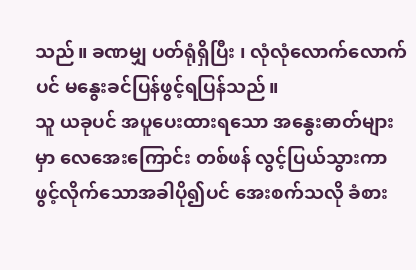သည်။ ခဏမျှ ပတ်ရုံရှိပြီး ၊ လုံလုံလောက်လောက်ပင် မနွေးခင်ပြန်ဖွင့်ရပြန်သည်။
သူ ယခုပင် အပူပေးထားရသော အနွေးဓာတ်များမှာ လေအေးကြောင်း တစ်ဖန် လွင့်ပြယ်သွားကာ ဖွင့်လိုက်သောအခါပို၍ပင် အေးစက်သလို ခံစား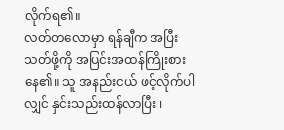လိုက်ရ၏။
လတ်တလောမှာ ရန်ချီက အပြီးသတ်ဖို့ကို အပြင်းအထန်ကြိုးစားနေ၏။ သူ အနည်းငယ် ဖင့်လိုက်ပါလျှင် နှင်းသည်းထန်လာပြီး ၊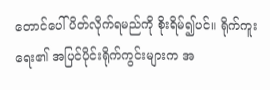တောင်ပေါ် ပိတ်လိုက်ရမည်ကို စိုးရိမ်၍ပင်။ ရိုက်ကူးရေး၏ အပြင်ပိုင်းရိုက်ကွင်းများက အ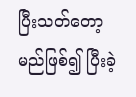ပြီးသတ်တော့မည်ဖြစ်၍ ပြီးခဲ့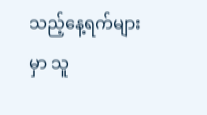သည့်နေ့ရက်များမှာ သူ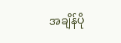အချိန်ပို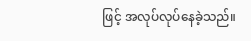ဖြင့် အလုပ်လုပ်နေခဲ့သည်။